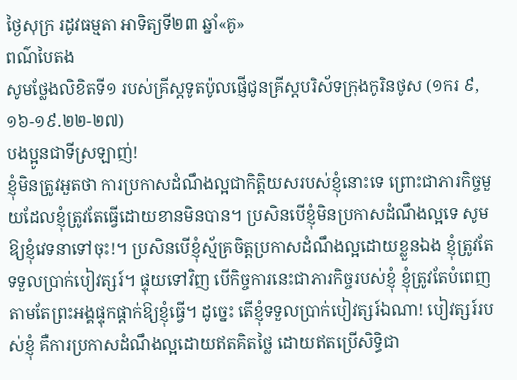ថ្ងៃសុក្រ រដូវធម្មតា អាទិត្យទី២៣ ឆ្នាំ«គូ»
ពណ៌បៃតង
សូមថ្លែងលិខិតទី១ របស់គ្រីស្ដទូតប៉ូលផ្ញើជូនគ្រីស្ដបរិស័ទក្រុងកូរិនថូស (១ករ ៩,១៦-១៩.២២-២៧)
បងប្អូនជាទីស្រឡាញ់!
ខ្ញុំមិនត្រូវអួតថា ការប្រកាសដំណឹងល្អជាកិត្តិយសរបស់ខ្ញុំនោះទេ ព្រោះជាភារកិច្ចមួយដែលខ្ញុំត្រូវតែធើ្វដោយខានមិនបាន។ ប្រសិនបើខ្ញុំមិនប្រកាសដំណឹងល្អទេ សូមឱ្យខ្ញុំវេទនាទៅចុះ!។ ប្រសិនបើខ្ញុំស្ម័គ្រចិត្តប្រកាសដំណឹងល្អដោយខ្លួនឯង ខ្ញុំត្រូវតែទទួលប្រាក់បៀវត្សរ៍។ ផ្ទុយទៅវិញ បើកិច្ចការនេះជាភារកិច្ចរបស់ខ្ញុំ ខ្ញុំត្រូវតែបំពេញតាមតែព្រះអង្គផ្ទុកផ្ដាក់ឱ្យខ្ញុំធើ្វ។ ដូច្នេះ តើខ្ញុំទទួលប្រាក់បៀវត្សរ៍ឯណា! បៀវត្សរ៍របស់ខ្ញុំ គឺការប្រកាសដំណឹងល្អដោយឥតគិតថ្លៃ ដោយឥតប្រើសិទិ្ធជា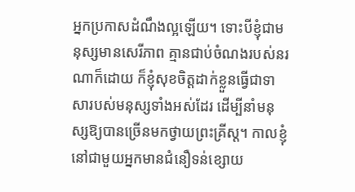អ្នកប្រកាសដំណឹងល្អឡើយ។ ទោះបីខ្ញុំជាមនុស្សមានសេរីភាព គ្មានជាប់ចំណងរបស់នរណាក៏ដោយ ក៏ខ្ញុំសុខចិត្តដាក់ខ្លួនធើ្វជាទាសារបស់មនុស្សទាំងអស់ដែរ ដើម្បីនាំមនុស្សឱ្យបានច្រើនមកថ្វាយព្រះគ្រីស្ដ។ កាលខ្ញុំនៅជាមួយអ្នកមានជំនឿទន់ខ្សោយ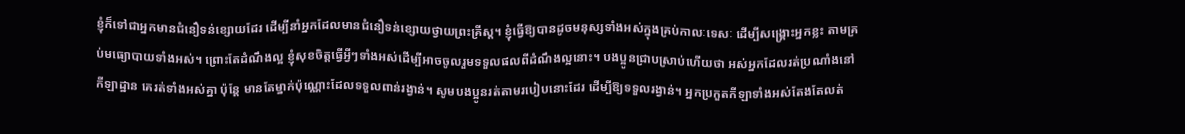ខ្ញុំក៏ទៅជាអ្នកមានជំនឿទន់ខ្សោយដែរ ដើម្បីនាំអ្នកដែលមានជំនឿទន់ខ្សោយថ្វាយព្រះគ្រីស្ដ។ ខ្ញុំធើ្វឱ្យបានដូចមនុស្សទាំងអស់ក្នុងគ្រប់កាលៈទេសៈ ដើម្បីសង្គ្រោះអ្នកខ្លះ តាមគ្រប់មធ្យោបាយទាំងអស់។ ព្រោះតែដំណឹងល្អ ខ្ញុំសុខចិត្ដធ្វើអ្វីៗទាំងអស់ដើម្បីអាចចូលរួមទទួលផលពីដំណឹងល្អនោះ។ បងប្អូនជ្រាបស្រាប់ហើយថា អស់អ្នកដែលរត់ប្រណាំងនៅកីឡាដ្ឋាន គេរត់ទាំងអស់គ្នា ប៉ុន្ដែ មានតែម្នាក់ប៉ុណ្ណោះដែលទទួលពាន់រង្វាន់។ សូមបងប្អូនរត់តាមរបៀបនោះដែរ ដើម្បីឱ្យទទួលរង្វាន់។ អ្នកប្រកួតកីឡាទាំងអស់តែងតែលត់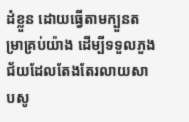ដំខ្លួន ដោយធើ្វតាមក្បួនតម្រាគ្រប់យ៉ាង ដើម្បីទទួលភួងជ័យដែលតែងតែរលាយសាបសូ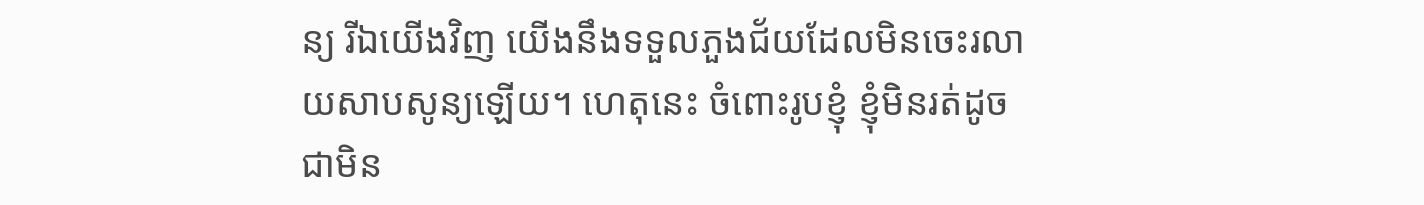ន្យ រីឯយើងវិញ យើងនឹងទទួលភួងជ័យដែលមិនចេះរលាយសាបសូន្យឡើយ។ ហេតុនេះ ចំពោះរូបខ្ញុំ ខ្ញុំមិនរត់ដូចជាមិន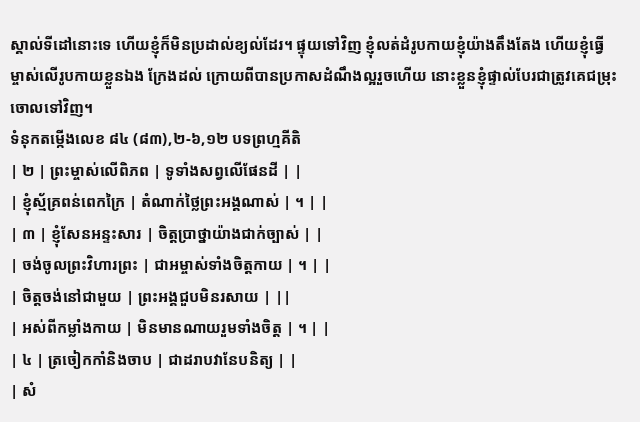ស្គាល់ទីដៅនោះទេ ហើយខ្ញុំក៏មិនប្រដាល់ខ្យល់ដែរ។ ផ្ទុយទៅវិញ ខ្ញុំលត់ដំរូបកាយខ្ញុំយ៉ាងតឹងតែង ហើយខ្ញុំធើ្វម្ចាស់លើរូបកាយខ្លួនឯង ក្រែងដល់ ក្រោយពីបានប្រកាសដំណឹងល្អរួចហើយ នោះខ្លួនខ្ញុំផ្ទាល់បែរជាត្រូវគេជម្រុះចោលទៅវិញ។
ទំនុកតម្កើងលេខ ៨៤ (៨៣),២-៦,១២ បទព្រហ្មគីតិ
| ២ | ព្រះម្ចាស់លើពិភព | ទូទាំងសព្វលើផែនដី | |
| ខ្ញុំស្ម័គ្រពន់ពេកក្រៃ | តំណាក់ថ្លៃព្រះអង្គណាស់ | ។ | |
| ៣ | ខ្ញុំសែនអន្ទះសារ | ចិត្តប្រាថ្នាយ៉ាងជាក់ច្បាស់ | |
| ចង់ចូលព្រះវិហារព្រះ | ជាអម្ចាស់ទាំងចិត្តកាយ | ។ | |
| ចិត្តចង់នៅជាមួយ | ព្រះអង្គជួបមិនរសាយ | ||
| អស់ពីកម្លាំងកាយ | មិនមានណាយរួមទាំងចិត្ត | ។ | |
| ៤ | ត្រចៀកកាំនិងចាប | ជាដរាបវានែបនិត្យ | |
| សំ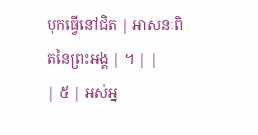បុកធើ្វនៅជិត | អាសនៈពិតនៃព្រះអង្គ | ។ | |
| ៥ | អស់អ្ន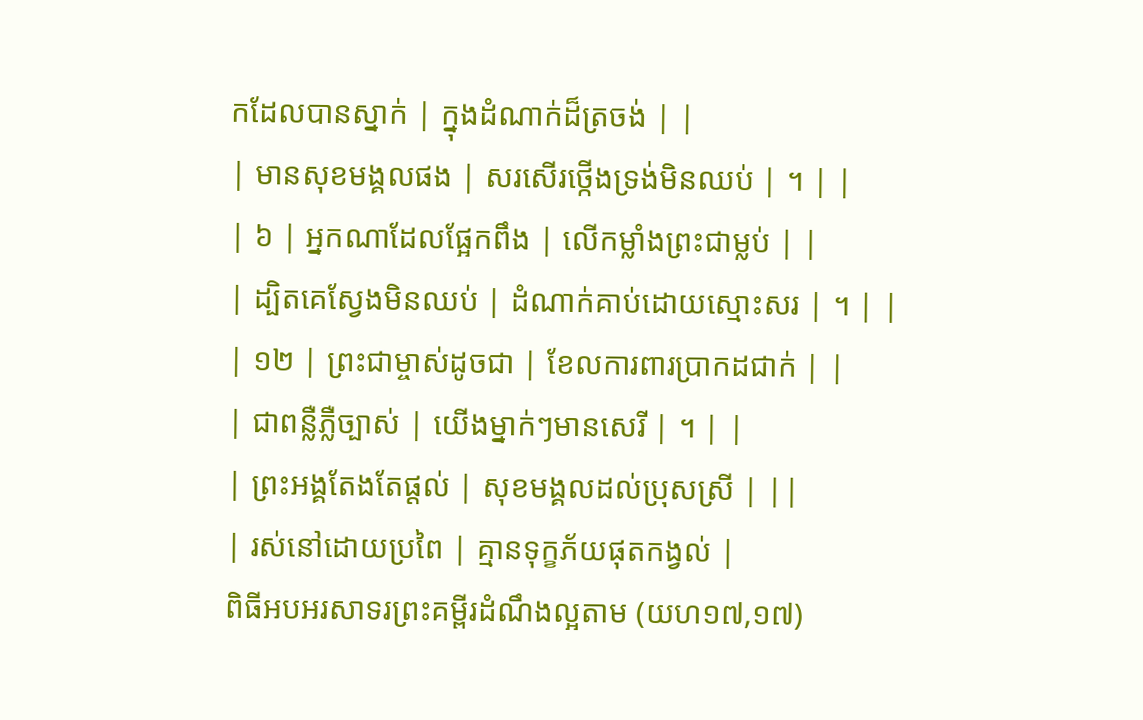កដែលបានស្នាក់ | ក្នុងដំណាក់ដ៏ត្រចង់ | |
| មានសុខមង្គលផង | សរសើរថ្កើងទ្រង់មិនឈប់ | ។ | |
| ៦ | អ្នកណាដែលផ្អែកពឹង | លើកម្លាំងព្រះជាម្លប់ | |
| ដ្បិតគេស្វែងមិនឈប់ | ដំណាក់គាប់ដោយស្មោះសរ | ។ | |
| ១២ | ព្រះជាម្ចាស់ដូចជា | ខែលការពារប្រាកដជាក់ | |
| ជាពន្លឺភ្លឺច្បាស់ | យើងម្នាក់ៗមានសេរី | ។ | |
| ព្រះអង្គតែងតែផ្ដល់ | សុខមង្គលដល់ប្រុសស្រី | ||
| រស់នៅដោយប្រពៃ | គ្មានទុក្ខភ័យផុតកង្វល់ |
ពិធីអបអរសាទរព្រះគម្ពីរដំណឹងល្អតាម (យហ១៧,១៧)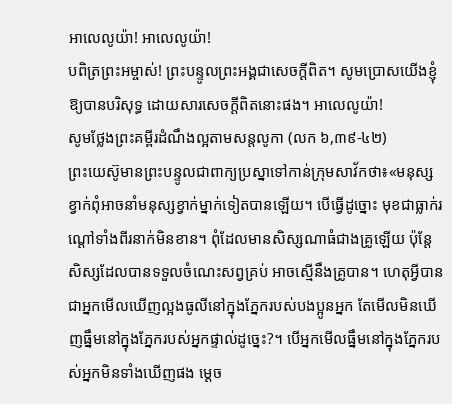អាលេលូយ៉ា! អាលេលូយ៉ា!
បពិត្រព្រះអម្ចាស់! ព្រះបន្ទូលព្រះអង្គជាសេចក្ដីពិត។ សូមប្រោសយើងខ្ញុំឱ្យបានបរិសុទ្ធ ដោយសារសេចក្ដីពិតនោះផង។ អាលេលូយ៉ា!
សូមថ្លែងព្រះគម្ពីរដំណឹងល្អតាមសន្តលូកា (លក ៦,៣៩-៤២)
ព្រះយេស៊ូមានព្រះបន្ទូលជាពាក្យប្រស្នាទៅកាន់ក្រុមសាវ័កថា៖«មនុស្សខ្វាក់ពុំអាចនាំមនុស្សខ្វាក់ម្នាក់ទៀតបានឡើយ។ បើធើ្វដូច្នោះ មុខជាធ្លាក់រណ្ដៅទាំងពីរនាក់មិនខាន។ ពុំដែលមានសិស្សណាធំជាងគ្រូឡើយ ប៉ុន្ដែ សិស្សដែលបានទទួលចំណេះសព្វគ្រប់ អាចស្មើនឹងគ្រូបាន។ ហេតុអ្វីបានជាអ្នកមើលឃើញល្អងធូលីនៅក្នុងភ្នែករបស់បងប្អូនអ្នក តែមើលមិនឃើញធ្នឹមនៅក្នុងភ្នែករបស់អ្នកផ្ទាល់ដូច្នេះ?។ បើអ្នកមើលធ្នឹមនៅក្នុងភ្នែករបស់អ្នកមិនទាំងឃើញផង ម្ដេច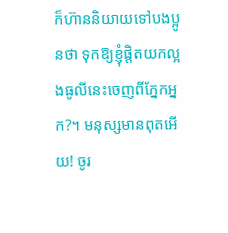ក៏ហ៊ាននិយាយទៅបងប្អូនថា ទុកឱ្យខ្ញុំផ្ដិតយកល្អងធូលីនេះចេញពីភ្នែកអ្នក?។ មនុស្សមានពុតអើយ! ចូរ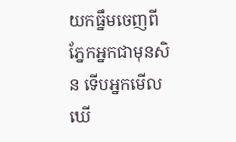យកធ្នឹមចេញពីភ្នែកអ្នកជាមុនសិន ទើបអ្នកមើលឃើ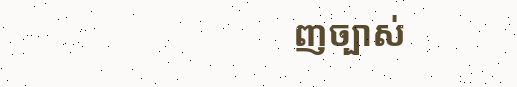ញច្បាស់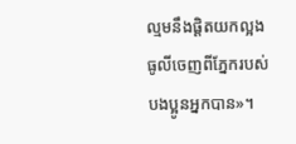ល្មមនឹងផ្ដិតយកល្អងធូលីចេញពីភ្នែករបស់បងប្អូនអ្នកបាន»។